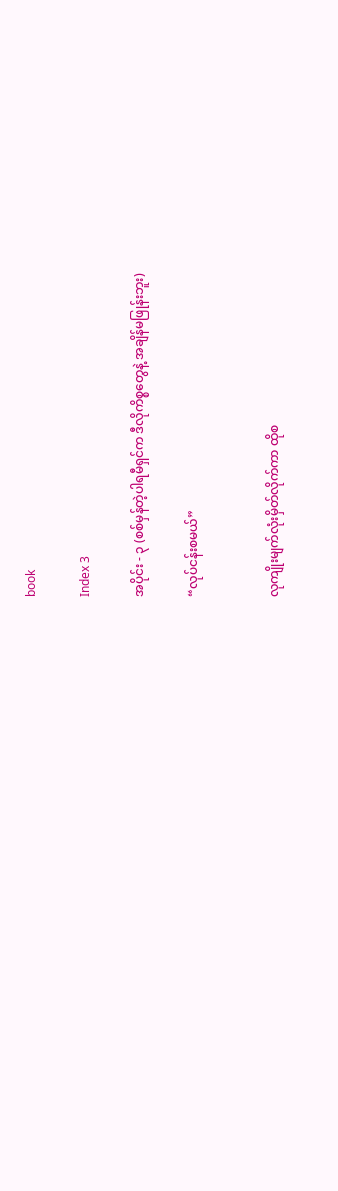book

Index 3

အပိုင်း - ၃ (စစ်မှန်တဲ့ပါရမီရှင်က ဒီလိုကိစ္စတွေနဲ့ အချိန်မဖြုန်းဘူး)

“လုပ်ငန်းစမယ်”


လုကျိုးမျက်လုံးမှိတ်လိုက်ကာ ထိုစ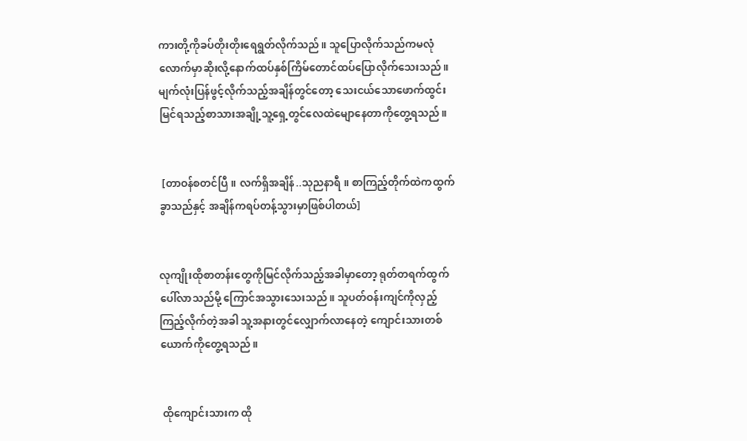ကားတို့ကိုခပ်တိုးတိုးရေရွတ်လိုက်သည်။ သူပြောလိုက်သည်ကမလုံလောက်မှာဆိုးလို့နောက်ထပ်နှစ်ကြိမ်တောင်ထပ်ပြောလိုက်သေးသည်။ မျက်လုံးပြန်ဖွင့်လိုက်သည့်အချိန်တွင်တော့ သေးငယ်သောဖောက်ထွင်းမြင်ရသည့်စာသားအချို့သူ့ရှေ့တွင်လေထဲမျောနေတာကိုတွေ့ရသည်။


 [တာဝန်စတင်ပြီ။ လက်ရှိအချိန်..သုညနာရီ။ စာကြည့်တိုက်ထဲကထွက်ခွာသည်နှင့် အချိန်ကရပ်တန့်သွားမှာဖြစ်ပါတယ်]


လုကျိုးထိုစာတန်းတွေကိုမြင်လိုက်သည့်အခါမှာတော့ ရုတ်တရက်ထွက်ပေါ်လာသည်မို့ ကြောင်အသွားသေးသည်။ သူပတ်ဝန်းကျင်ကိုလှည့်ကြည့်လိုက်တဲ့အခါ သူ့အနားတွင်လျှောက်လာနေတဲ့ ကျောင်းသားတစ်ယောက်ကိုတွေ့ရသည်။


 ထိုကျောင်းသားက ထို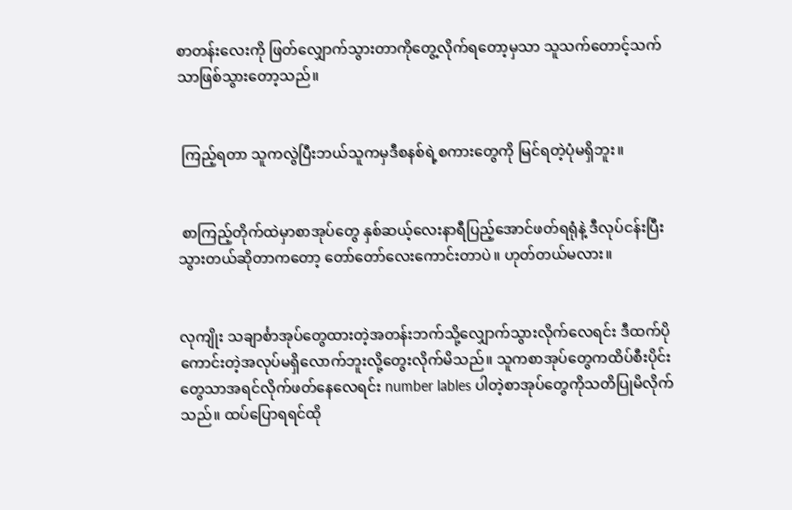စာတန်းလေးကို ဖြတ်လျှောက်သွားတာကိုတွေ့လိုက်ရတော့မှသာ သူသက်တောင့်သက်သာဖြစ်သွားတော့သည်။


 ကြည့်ရတာ သူကလွဲပြီးဘယ်သူကမှဒီစနစ်ရဲ့စကားတွေကို မြင်ရတဲ့ပုံမရှိဘူး။


 စာကြည့်တိုက်ထဲမှာစာအုပ်တွေ နှစ်ဆယ့်လေးနာရီပြည့်အောင်ဖတ်ရရုံနဲ့ ဒီလုပ်ငန်းပြီးသွားတယ်ဆိုတာကတော့ တော်တော်လေးကောင်းတာပဲ။ ဟုတ်တယ်မလား။


လုကျိုး သချာင်္စာအုပ်တွေထားတဲ့အတန်းဘက်သို့လျှောက်သွားလိုက်လေရင်း ဒီထက်ပိုကောင်းတဲ့အလုပ်မရှိလောက်ဘူးလို့တွေးလိုက်မိသည်။ သူကစာအုပ်တွေကထိပ်စီးပိုင်းတွေသာအရင်လိုက်ဖတ်နေလေရင်း number lables ပါတဲ့စာအုပ်တွေကိုသတိပြုမိလိုက်သည်။ ထပ်ပြောရရင်ထို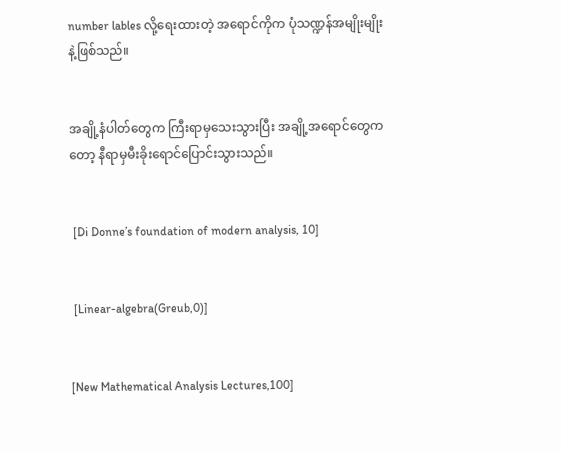number lables လို့ရေးထားတဲ့ အရောင်ကိုက ပုံသဏ္ဍန်အမျိုးမျိုးနဲ့ဖြစ်သည်။


အချို့နံပါတ်တွေက ကြီးရာမှသေးသွားပြီး အချို့အရောင်တွေကတော့ နီရာမှမီးခိုးရောင်ပြောင်းသွားသည်။


 [Di Donne’s foundation of modern analysis, 10]


 [Linear-algebra(Greub,0)]


[New Mathematical Analysis Lectures,100]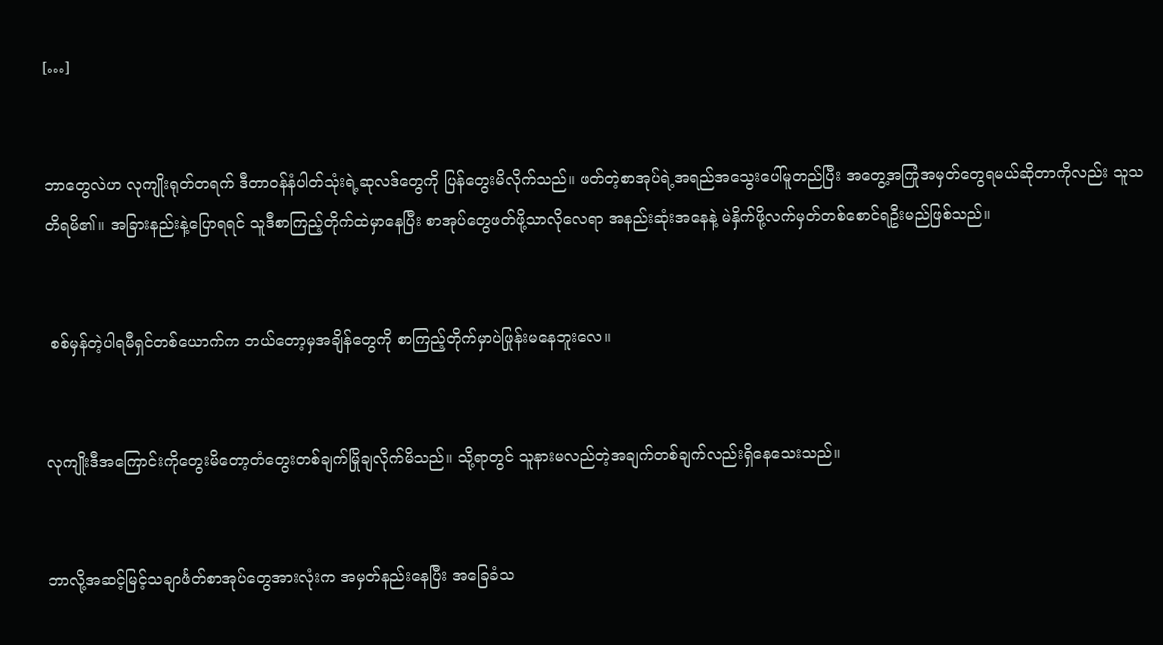[…]


ဘာတွေလဲဟ လုကျိုးရုတ်တရက် ဒီတာဝန်နံပါတ်သုံးရဲ့ဆုလဒ်တွေကို ပြန်တွေးမိလိုက်သည်။ ဖတ်တဲ့စာအုပ်ရဲ့အရည်အသွေးပေါ်မူတည်ပြီး အတွေ့အကြုံအမှတ်တွေရမယ်ဆိုတာကိုလည်း သူသတိရမိ၏။ အခြားနည်းနဲ့ပြောရရင် သူဒီစာကြည့်တိုက်ထဲမှာနေပြီး စာအုပ်တွေဖတ်ဖို့သာလိုလေရာ အနည်းဆုံးအနေနဲ့ မဲနှိက်ဖို့လက်မှတ်တစ်စောင်ရဦးမည်ဖြစ်သည်။


 စစ်မှန်တဲ့ပါရမီရှင်တစ်ယောက်က ဘယ်တော့မှအချိန်တွေကို စာကြည့်တိုက်မှာပဲဖြုန်းမနေဘူးလေ။


လုကျိုးဒီအကြောင်းကိုတွေးမိတော့တံတွေးတစ်ချက်မြိုချလိုက်မိသည်။ သို့ရာတွင် သူနားမလည်တဲ့အချက်တစ်ချက်လည်းရှိနေသေးသည်။


ဘာလို့အဆင့်မြင့်သချာင်္ဖတ်စာအုပ်တွေအားလုံးက အမှတ်နည်းနေပြီး အခြေခံသ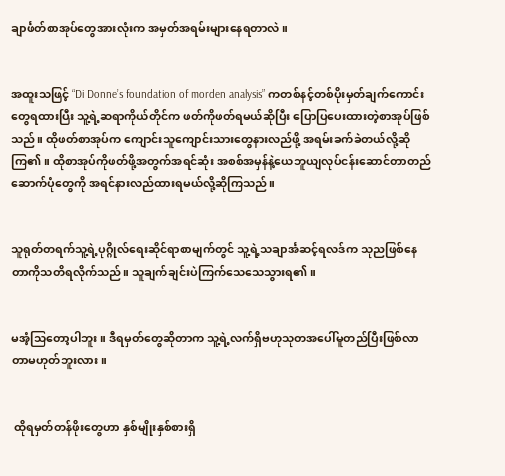ချာင်္ဖတ်စာအုပ်တွေအားလုံးက အမှတ်အရမ်းများနေရတာလဲ။


အထူးသဖြင့် “Di Donne’s foundation of morden analysis” ကတစ်နင့်တစ်ပိုးမှတ်ချက်ကောင်းတွေရထားပြီး သူ့ရဲ့ဆရာကိုယ်တိုင်က ဖတ်ကိုဖတ်ရမယ်ဆိုပြီး ပြောပြပေးထားတဲ့စာအုပ်ဖြစ်သည်။ ထိုဖတ်စာအုပ်က ကျောင်းသူကျောင်းသားတွေနားလည်ဖို့ အရမ်းခက်ခဲတယ်လို့ဆိုကြ၏။ ထိုစာအုပ်ကိုဖတ်ဖို့အတွက်အရင်ဆုံး အစစ်အမှန်နဲ့ယေဘူယျလုပ်ငန်းဆောင်တာတည်ဆောက်ပုံတွေကို အရင်နားလည်ထားရမယ်လို့ဆိုကြသည်။


သူရုတ်တရက်သူ့ရဲ့ပုဂ္ဂိုလ်ရေးဆိုင်ရာစာမျက်တွင် သူ့ရဲ့သချာင်္အဆင့်ရလဒ်က သုညဖြစ်နေတာကိုသတိရလိုက်သည်။ သူချက်ချင်းပဲကြက်သေသေသွားရ၏။


မအံ့သြတော့ပါဘူး။ ဒီရမှတ်တွေဆိုတာက သူ့ရဲ့လက်ရှိဗဟုသုတအပေါ်မူတည်ပြီးဖြစ်လာတာမဟုတ်ဘူးလား။


 ထိုရမှတ်တန်ဖိုးတွေဟာ နှစ်မျိုးနှစ်စားရှိ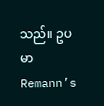သည်။ ဥပမာRemann’s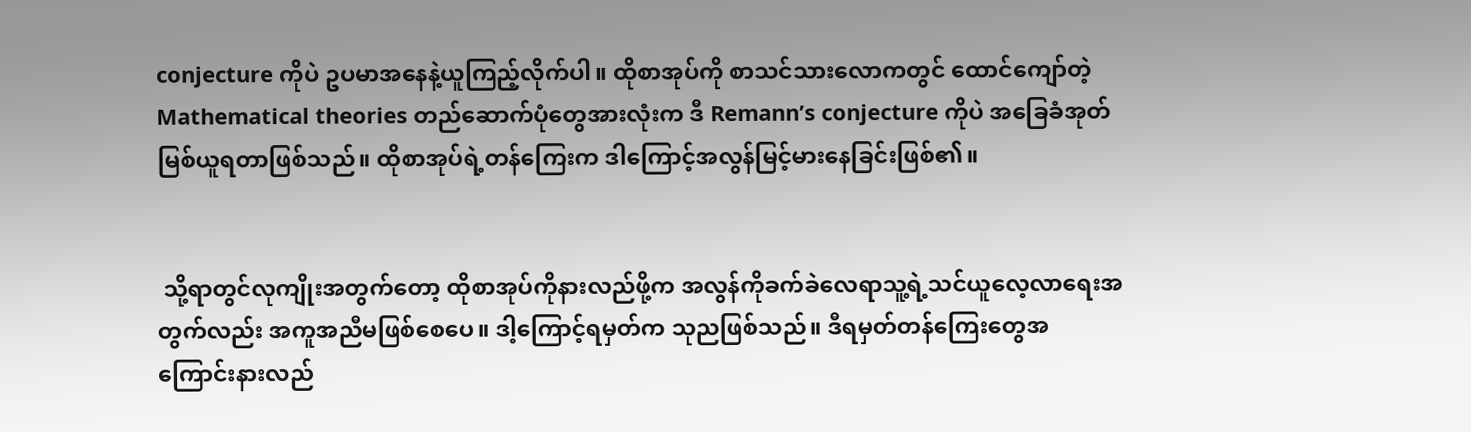conjecture ကိုပဲ ဥပမာအနေနဲ့ယူကြည့်လိုက်ပါ။ ထိုစာအုပ်ကို စာသင်သားလောကတွင် ထောင်ကျော်တဲ့ Mathematical theories တည်ဆောက်ပုံတွေအားလုံးက ဒီ Remann’s conjecture ကိုပဲ အခြေခံအုတ်မြစ်ယူရတာဖြစ်သည်။ ထိုစာအုပ်ရဲ့တန်ကြေးက ဒါကြောင့်အလွန်မြင့်မားနေခြင်းဖြစ်၏။


 သို့ရာတွင်လုကျိုးအတွက်တော့ ထိုစာအုပ်ကိုနားလည်ဖို့က အလွန်ကိုခက်ခဲလေရာသူ့ရဲ့သင်ယူလေ့လာရေးအတွက်လည်း အကူအညီမဖြစ်စေပေ။ ဒါ့ကြောင့်ရမှတ်က သုညဖြစ်သည်။ ဒီရမှတ်တန်ကြေးတွေအကြောင်းနားလည်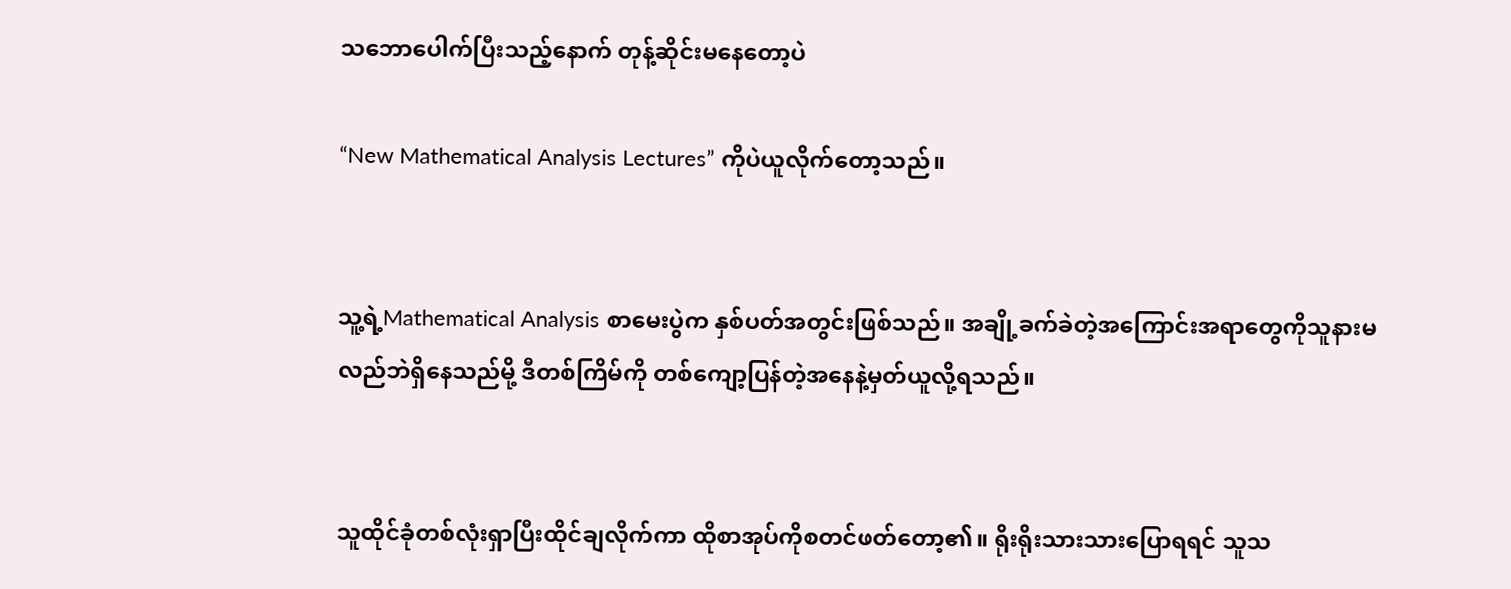သဘောပေါက်ပြီးသည့်နောက် တုန့်ဆိုင်းမနေတော့ပဲ

“New Mathematical Analysis Lectures” ကိုပဲယူလိုက်တော့သည်။


သူ့ရဲ့Mathematical Analysis စာမေးပွဲက နှစ်ပတ်အတွင်းဖြစ်သည်။ အချို့ခက်ခဲတဲ့အကြောင်းအရာတွေကိုသူနားမလည်ဘဲရှိနေသည်မို့ ဒီတစ်ကြိမ်ကို တစ်ကျော့ပြန်တဲ့အနေနဲ့မှတ်ယူလို့ရသည်။


သူထိုင်ခုံတစ်လုံးရှာပြီးထိုင်ချလိုက်ကာ ထိုစာအုပ်ကိုစတင်ဖတ်တော့၏။ ရိုးရိုးသားသားပြောရရင် သူသ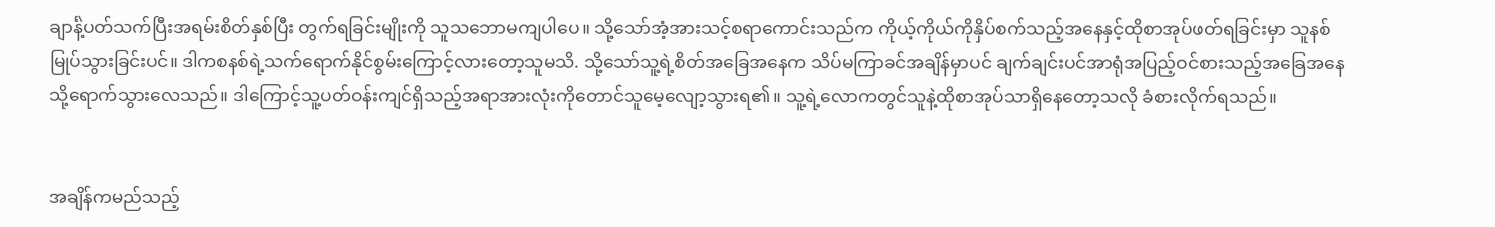ချာင်္နဲ့ပတ်သက်ပြီးအရမ်းစိတ်နှစ်ပြီး တွက်ရခြင်းမျိုးကို သူသဘောမကျပါပေ။ သို့သော်အံ့အားသင့်စရာကောင်းသည်က ကိုယ့်ကိုယ်ကိုနှိပ်စက်သည့်အနေနှင့်ထိုစာအုပ်ဖတ်ရခြင်းမှာ သူနစ်မြုပ်သွားခြင်းပင်။ ဒါကစနစ်ရဲ့သက်ရောက်နိုင်စွမ်းကြောင့်လားတော့သူမသိ. သို့သော်သူ့ရဲ့စိတ်အခြေအနေက သိပ်မကြာခင်အချိန်မှာပင် ချက်ချင်းပင်အာရုံအပြည့်ဝင်စားသည့်အခြေအနေသို့ရောက်သွားလေသည်။ ဒါကြောင့်သူ့ပတ်ဝန်းကျင်ရှိသည့်အရာအားလုံးကိုတောင်သူမေ့လျော့သွားရ၏။ သူ့ရဲ့လောကတွင်သူနဲ့ထိုစာအုပ်သာရှိနေတော့သလို ခံစားလိုက်ရသည်။


အချိန်ကမည်သည့်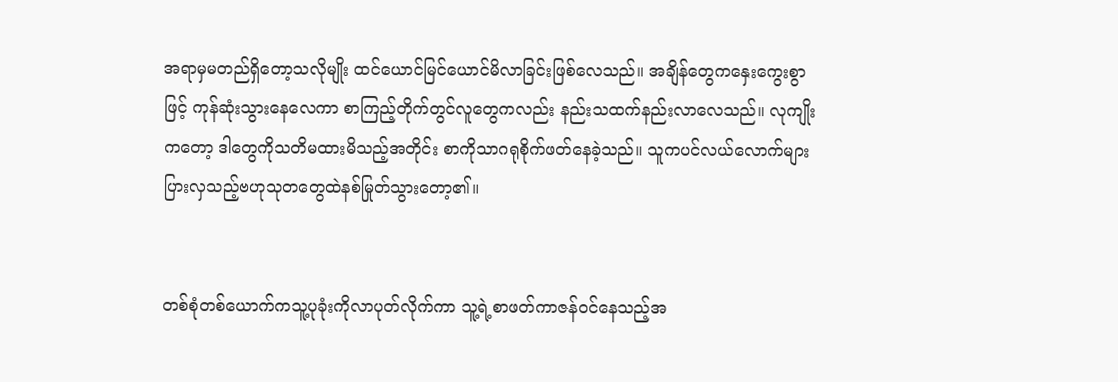အရာမှမတည်ရှိတော့သလိုမျိုး ထင်ယောင်မြင်ယောင်မိလာခြင်းဖြစ်လေသည်။ အချိန်တွေကနှေးကွေးစွာဖြင့် ကုန်ဆုံးသွားနေလေကာ စာကြည့်တိုက်တွင်လူတွေကလည်း နည်းသထက်နည်းလာလေသည်။ လုကျိုးကတော့ ဒါတွေကိုသတိမထားမိသည့်အတိုင်း စာကိုသာဂရုစိုက်ဖတ်နေခဲ့သည်။ သူကပင်လယ်လောက်များပြားလှသည့်ဗဟုသုတတွေထဲနစ်မြုတ်သွားတော့၏။


တစ်စုံတစ်ယောက်ကသူ့ပုခုံးကိုလာပုတ်လိုက်ကာ သူ့ရဲ့စာဖတ်ကာဇန်ဝင်နေသည့်အ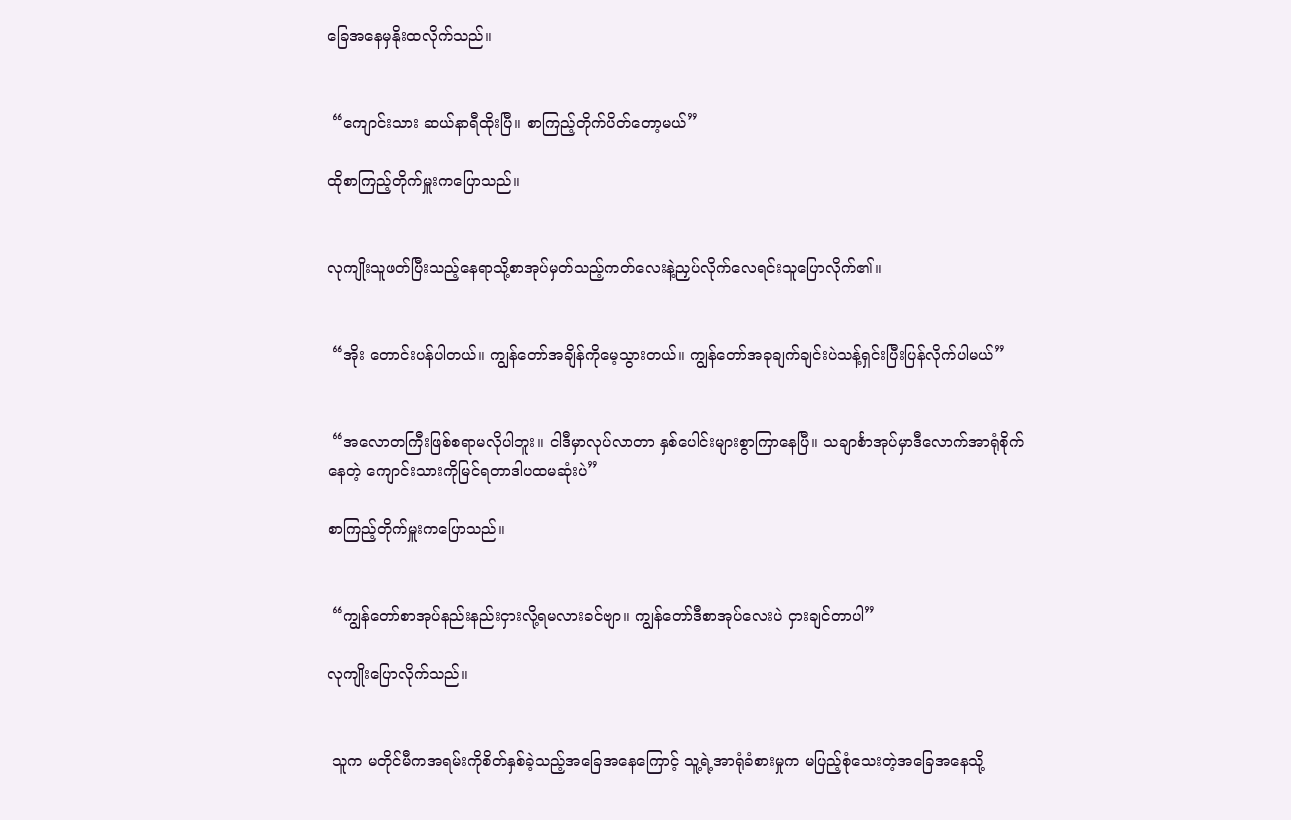ခြေအနေမှနိုးထလိုက်သည်။


 “ကျောင်းသား ဆယ်နာရီထိုးပြီ။ စာကြည့်တိုက်ပိတ်တော့မယ်”

ထိုစာကြည့်တိုက်မှူးကပြောသည်။


လုကျိုးသူဖတ်ပြီးသည့်နေရာသို့စာအုပ်မှတ်သည့်ကတ်လေးနဲ့ညှပ်လိုက်လေရင်းသူပြောလိုက်၏။


 “အိုး တောင်းပန်ပါတယ်။ ကျွန်တော်အချိန်ကိုမေ့သွားတယ်။ ကျွန်တော်အခုချက်ချင်းပဲသန့်ရှင်းပြီးပြန်လိုက်ပါမယ်”


 “အလောတကြီးဖြစ်စရာမလိုပါဘူး။ ငါဒီမှာလုပ်လာတာ နှစ်ပေါင်းများစွာကြာနေပြီ။ သချာင်္စာအုပ်မှာဒီလောက်အာရုံစိုက်နေတဲ့ ကျောင်းသားကိုမြင်ရတာဒါပထမဆုံးပဲ”

စာကြည့်တိုက်မှူးကပြောသည်။


 “ကျွန်တော်စာအုပ်နည်းနည်းငှားလို့ရမလားခင်ဗျာ။ ကျွန်တော်ဒီစာအုပ်လေးပဲ ငှားချင်တာပါ”

လုကျိုးပြောလိုက်သည်။


 သူက မတိုင်မီကအရမ်းကိုစိတ်နှစ်ခဲ့သည့်အခြေအနေကြောင့် သူ့ရဲ့အာရုံခံစားမှုက မပြည့်စုံသေးတဲ့အခြေအနေသို့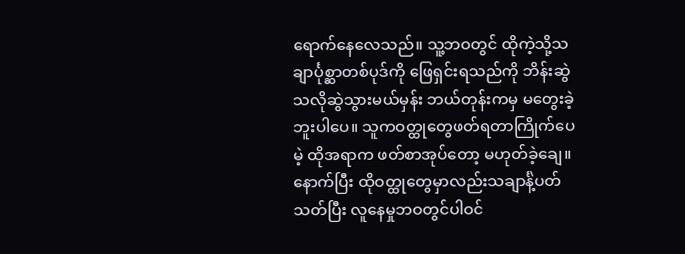ရောက်နေလေသည်။ သူ့ဘဝတွင် ထိုကဲ့သို့သချာင်္ပုစ္ဆာတစ်ပုဒ်ကို ဖြေရှင်းရသည်ကို ဘိန်းဆွဲသလိုဆွဲသွားမယ်မှန်း ဘယ်တုန်းကမှ မတွေးခဲ့ဘူးပါပေ။ သူကဝတ္ထုတွေဖတ်ရတာကြိုက်ပေမဲ့ ထိုအရာက ဖတ်စာအုပ်တော့ မဟုတ်ခဲ့ချေ။ နောက်ပြီး ထိုဝတ္ထုတွေမှာလည်းသချာင်္နဲ့ပတ်သတ်ပြီး လူနေမှုဘဝတွင်ပါဝင်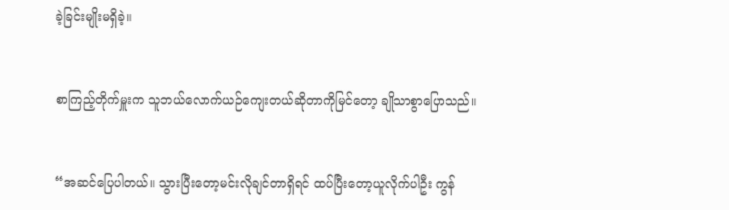ခဲ့ခြင်းမျိုးမရှိခဲ့။


စာကြည့်တိုက်မှူးက သူဘယ်လောက်ယဉ်ကျေးတယ်ဆိုတာကိုမြင်တော့ ချိုသာစွာပြောသည်။


“အဆင်ပြေပါတယ်။ သွားပြီးတော့မင်းလိုချင်တာရှိရင် ထပ်ပြီးတော့ယူလိုက်ပါဦး ကွန်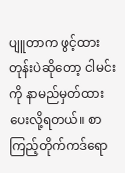ပျူတာက ဖွင့်ထားတုန်းပဲဆိုတော့ ငါမင်းကို နာမည်မှတ်ထားပေးလို့ရတယ်။ စာကြည့်တိုက်ကဒ်ရော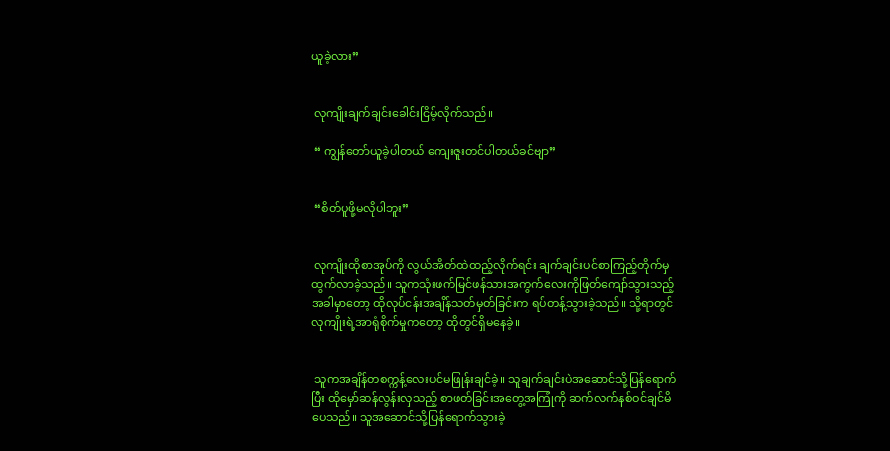ယူခဲ့လား”


 လုကျိုးချက်ချင်းခေါင်းငြိမ့်လိုက်သည်။

 “ ကျွန်တော်ယူခဲ့ပါတယ် ကျေးဇူးတင်ပါတယ်ခင်ဗျာ”


 “စိတ်ပူဖို့မလိုပါဘူး”


 လုကျိုးထိုစာအုပ်ကို လွယ်အိတ်ထဲထည့်လိုက်ရင်း ချက်ချင်းပင်စာကြည့်တိုက်မှထွက်လာခဲ့သည်။ သူကသုံးဖက်မြင်ဖန်သားအကွက်လေးကိုဖြတ်ကျော်သွားသည့်အခါမှာတော့ ထိုလုပ်ငန်းအချိန်သတ်မှတ်ခြင်းက ရပ်တန့်သွားခဲ့သည်။ သို့ရာတွင် လုကျိုးရဲ့အာရုံစိုက်မှုကတော့ ထိုတွင်ရှိမနေခဲ့။


 သူကအချိန်တစက္ကန့်လေးပင်မဖြုန်းချင်ခဲ့။ သူချက်ချင်းပဲအဆောင်သို့ပြန်ရောက်ပြီး ထိုမှော်ဆန်လွန်းလှသည့် စာဖတ်ခြင်းအတွေ့အကြုံကို ဆက်လက်နစ်ဝင်ချင်မိပေသည်။ သူအဆောင်သို့ပြန်ရောက်သွားခဲ့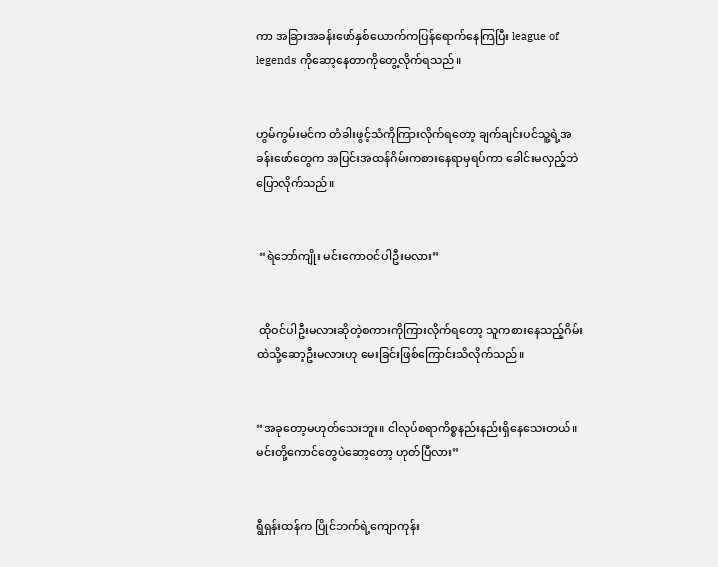ကာ အခြားအခန်းဖော်နှစ်ယောက်ကပြန်ရောက်နေကြပြီး league of legends ကိုဆော့နေတာကိုတွေ့လိုက်ရသည်။


ဟွမ်ကွမ်းမင်က တံခါးဖွင့်သံကိုကြားလိုက်ရတော့ ချက်ချင်းပင်သူ့ရဲ့အခန်းဖော်တွေက အပြင်းအထန်ဂိမ်းကစားနေရာမှရပ်ကာ ခေါင်းမလှည့်ဘဲပြောလိုက်သည်။


 “ရဲဘော်ကျိုး မင်းကောဝင်ပါဦးမလား”


 ထိုဝင်ပါဦးမလားဆိုတဲ့စကားကိုကြားလိုက်ရတော့ သူကစားနေသည့်ဂိမ်းထဲသို့ဆော့ဦးမလားဟု မေးခြင်းဖြစ်ကြောင်းသိလိုက်သည်။


“အခုတော့မဟုတ်သေးဘူး။ ငါလုပ်စရာကိစ္စနည်းနည်းရှိနေသေးတယ်။ မင်းတို့ကောင်တွေပဲဆော့တော့ ဟုတ်ပြီလား”


ရွီရှန်းထန်က ပြိုင်ဘက်ရဲ့ကျောကုန်း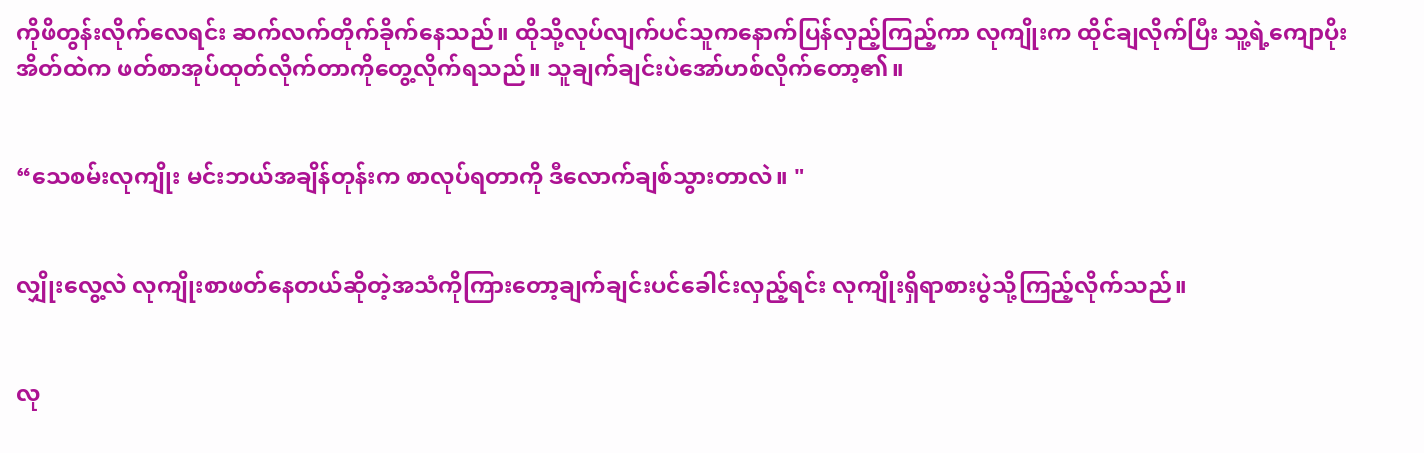ကိုဖိတွန်းလိုက်လေရင်း ဆက်လက်တိုက်ခိုက်နေသည်။ ထိုသို့လုပ်လျက်ပင်သူကနောက်ပြန်လှည့်ကြည့်ကာ လုကျိုးက ထိုင်ချလိုက်ပြီး သူ့ရဲ့ကျောပိုးအိတ်ထဲက ဖတ်စာအုပ်ထုတ်လိုက်တာကိုတွေ့လိုက်ရသည်။ သူချက်ချင်းပဲအော်ဟစ်လိုက်တော့၏။


“သေစမ်းလုကျိုး မင်းဘယ်အချိန်တုန်းက စာလုပ်ရတာကို ဒီလောက်ချစ်သွားတာလဲ။ "


လျှိုးလွေ့လဲ လုကျိုးစာဖတ်နေတယ်ဆိုတဲ့အသံကိုကြားတော့ချက်ချင်းပင်ခေါင်းလှည့်ရင်း လုကျိုးရှိရာစားပွဲသို့ကြည့်လိုက်သည်။


လု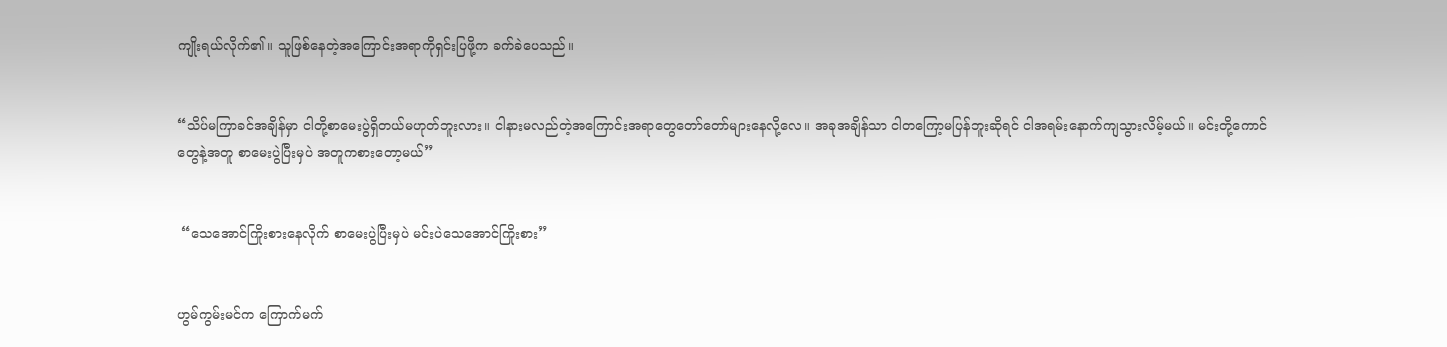ကျိုးရယ်လိုက်၏။ သူဖြစ်နေတဲ့အကြောင်းအရာကိုရှင်းပြဖို့က ခက်ခဲပေသည်။


“သိပ်မကြာခင်အချိန်မှာ ငါတို့စာမေးပွဲရှိတယ်မဟုတ်ဘူးလား။ ငါနားမလည်တဲ့အကြောင်းအရာတွေတော်တော်များနေလို့လေ။ အခုအချိန်သာ ငါတကြော့မပြန်ဘူးဆိုရင် ငါအရမ်းနောက်ကျသွားလိမ့်မယ်။ မင်းတို့ကောင်တွေနဲ့အတူ စာမေးပွဲပြီးမှပဲ အတူကစားတော့မယ်”


 “သေအောင်ကြိုးစားနေလိုက် စာမေးပွဲပြီးမှပဲ မင်းပဲသေအောင်ကြိုးစား”


ဟွမ်ကွမ်းမင်က ကြောက်မက်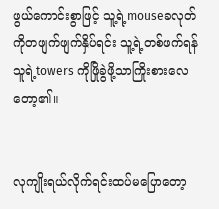ဖွယ်ကောင်းစွာဖြင့် သူ့ရဲ့mouseခလုတ်ကိုတဖျက်ဖျက်နှိပ်ရင်း သူ့ရဲ့တစ်ဖက်ရန်သူရဲ့towers ကိုဖြိုခွဲဖို့သာကြိုးစားလေတော့၏။


လုကျိုးရယ်လိုက်ရင်းထပ်မပြောတော့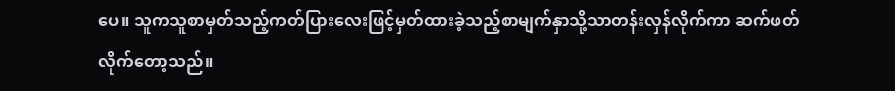ပေ။ သူကသူစာမှတ်သည့်ကတ်ပြားလေးဖြင့်မှတ်ထားခဲ့သည့်စာမျက်နှာသို့သာတန်းလှန်လိုက်ကာ ဆက်ဖတ်လိုက်တော့သည်။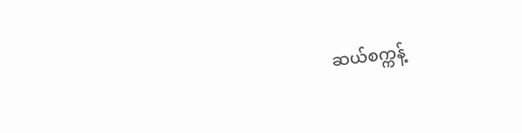ဆယ်စက္ကန့်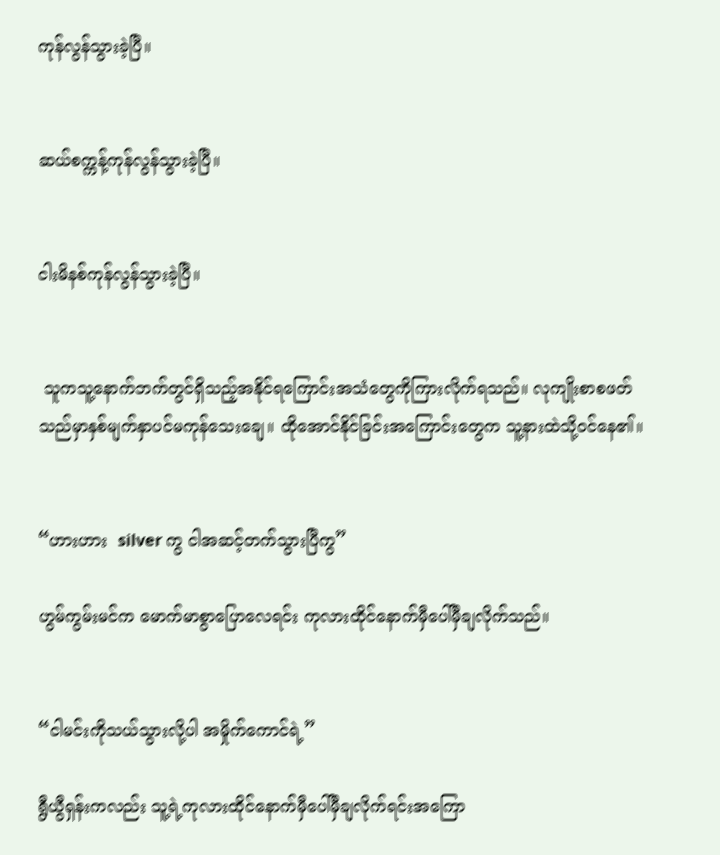ကုန်လွန်သွားခဲ့ပြီ။


ဆယ်စက္ကန့်ကုန်လွန်သွားခဲ့ပြီ။


ငါးမိနစ်ကုန်လွန်သွားခဲ့ပြီ။


 သူကသူ့နောက်ဘက်တွင်ရှိသည့်အနိုင်ရကြောင်းအသံတွေကိုကြားလိုက်ရသည်။ လုကျိုးစာစဖတ်သည်မှာနှစ်မျက်နှာပင်မကုန်သေးချေ။ ထိုအောင်နိုင်ခြင်းအကြောင်းတွေက သူ့နားထဲသို့ဝင်နေ၏။


“ဟားဟား  silver ကွ ငါအဆင့်တက်သွားပြီကွ”

ဟွမ်ကွမ်းမင်က မောက်မာစွာပြောလေရင်း ကုလားထိုင်နောက်မှီပေါ်မှီချလိုက်သည်။


“ငါမင်းကိုသယ်သွားလို့ပါ အမှိုက်ကောင်ရဲ့”

ရွီယွီရှန်းကလည်း သူ့ရဲ့ကုလားထိုင်နောက်မှီပေါ်မှီချလိုက်ရင်းအကြော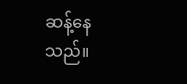ဆန့်နေသည်။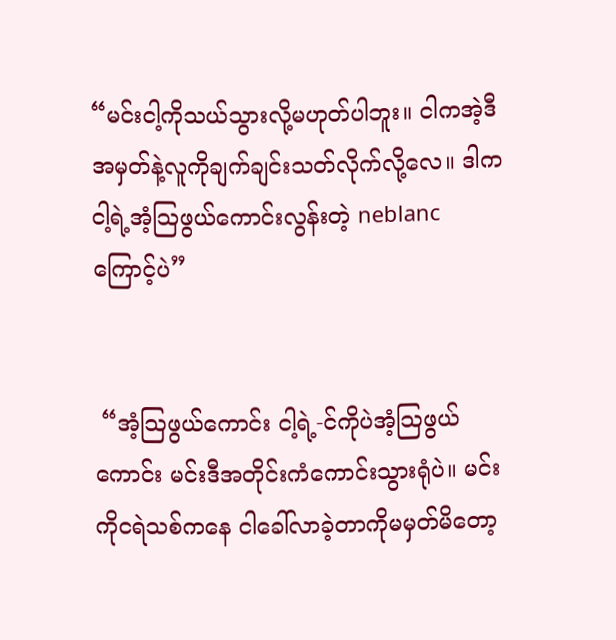“မင်းငါ့ကိုသယ်သွားလို့မဟုတ်ပါဘူး။ ငါကအဲ့ဒီအမှတ်နဲ့လူကိုချက်ချင်းသတ်လိုက်လို့လေ။ ဒါကငါ့ရဲ့အံ့သြဖွယ်ကောင်းလွန်းတဲ့ neblanc ကြောင့်ပဲ”


 “အံ့သြဖွယ်ကောင်း ငါ့ရဲ့-င်ကိုပဲအံ့သြဖွယ်ကောင်း မင်းဒီအတိုင်းကံကောင်းသွားရုံပဲ။ မင်းကိုငရဲသစ်ကနေ ငါခေါ်လာခဲ့တာကိုမမှတ်မိတော့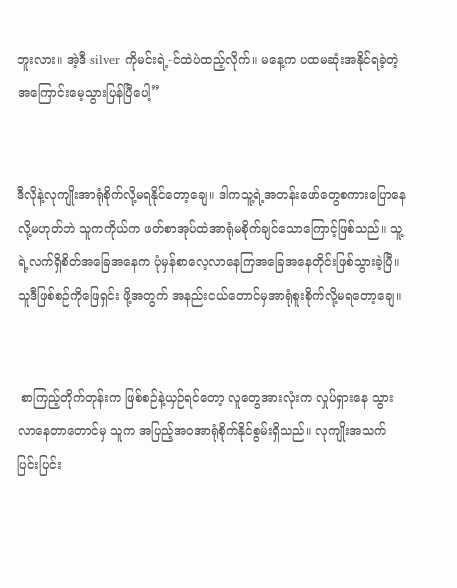ဘူးလား။ အဲ့ဒီ silver ကိုမင်းရဲ့-င်ထဲပဲထည့်လိုက်။ မနေ့က ပထမဆုံးအနိုင်ရခဲ့တဲ့အကြောင်းမေ့သွားပြန်ပြီပေါ့”


ဒီလိုနဲ့လုကျိုးအာရုံစိုက်လို့မရနိုင်တော့ချေ။ ဒါကသူ့ရဲ့အတန်းဖော်တွေစကားပြောနေလို့မဟုတ်ဘဲ သူကကိုယ်က ဖတ်စာအုပ်ထဲအာရုံမစိုက်ချင်သောကြောင့်ဖြစ်သည်။ သူ့ရဲ့လက်ရှိစိတ်အခြေအနေက ပုံမှန်စာလေ့လာနေကြအခြေအနေတိုင်းဖြစ်သွားခဲ့ပြီ။ သူဒီဖြစ်စဉ်ကိုဖြေရှင်း ဖို့အတွက် အနည်းငယ်တောင်မှအာရုံစူးစိုက်လို့မရတော့ချေ။


 စာကြည့်တိုက်တုန်းက ဖြစ်စဉ်နဲ့ယှဉ်ရင်တော့ လူတွေအားလုံးက လှုပ်ရှားနေ သွားလာနေတာတောင်မှ သူက အပြည့်အဝအာရုံစိုက်နိုင်စွမ်းရှိသည်။ လုကျိုးအသက်ပြင်းပြင်း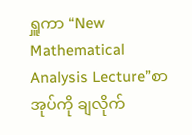ရှူကာ “New Mathematical Analysis Lecture”စာအုပ်ကို ချလိုက်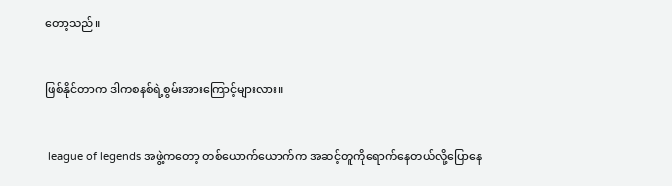တော့သည်။


ဖြစ်နိုင်တာက ဒါကစနစ်ရဲ့စွမ်းအားကြောင့်များလား။


 league of legends အဖွဲ့ကတော့ တစ်ယောက်ယောက်က အဆင့်တူကိုရောက်နေတယ်လို့ပြောနေ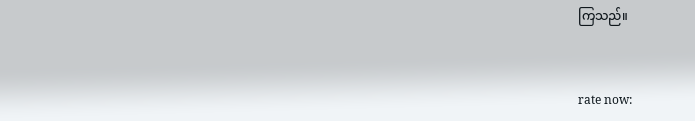ကြသည်။



rate now: